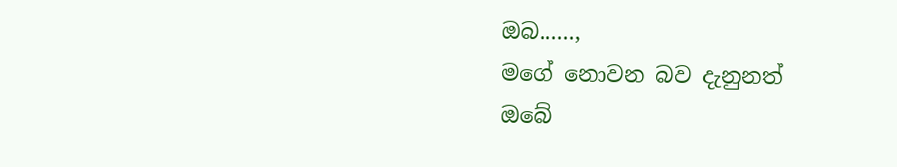ඔබ......,
මගේ නොවන බව දැනුනත්
ඔබේ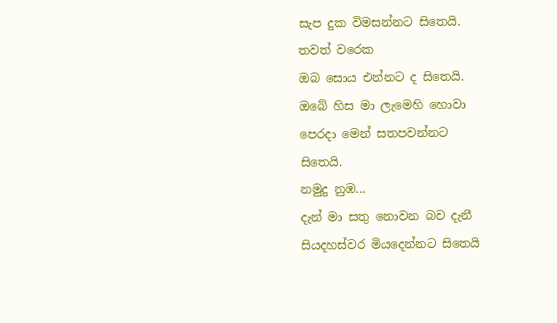සැප දුක විමසන්නට සිතෙයි.
තවත් වරෙක
ඔබ සොය එන්නට ද සිතෙයි.
ඔබේ හිස මා ලැමෙහි හොවා
පෙරදා මෙන් සතපවන්නට
සිතෙයි.
නමුදු නුඹ...
දැන් මා සතු නොවන බව දැනී
සියදහස්වර මියදෙන්නට සිතෙයි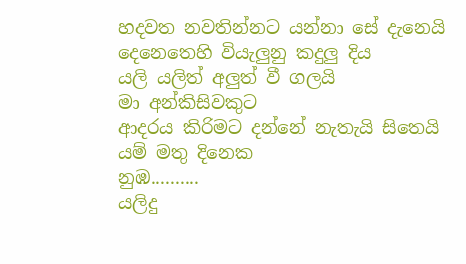හදවත නවතින්නට යන්නා සේ දැනෙයි
දෙනෙතෙහි වියැලුනු කදුලු දිය
යලි යලිත් අලුත් වී ගලයි
මා අන්කිසිවකුට
ආදරය කිරිමට දන්නේ නැතැයි සිතෙයි
යම් මතු දිනෙක
නුඹ..........
යලිදු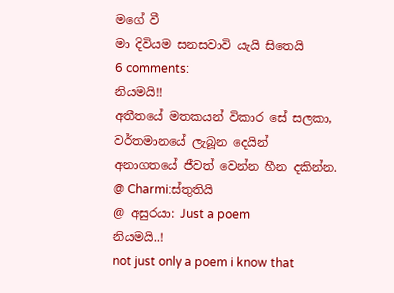මගේ වී
මා දිවියම සනසවාවි යැයි සිතෙයි
6 comments:
නියමයි!!
අතීතයේ මතකයන් විකාර සේ සලකා,
වර්තමානයේ ලැබූන දෙයින්
අනාගතයේ ජීවත් වෙන්න හීන දකින්න.
@ Charmi:ස්තුතියි
@ අසුරයා: Just a poem
නියමයි..!
not just only a poem i know that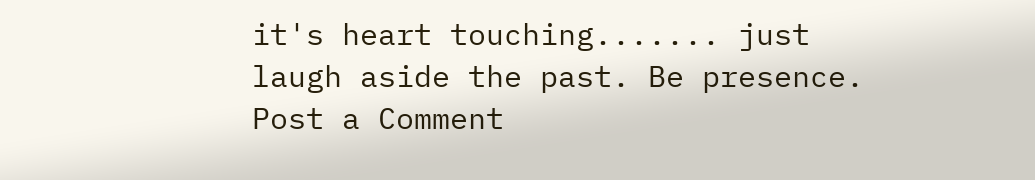it's heart touching....... just laugh aside the past. Be presence.
Post a Comment